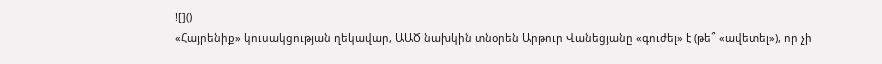![]()
«Հայրենիք» կուսակցության ղեկավար, ԱԱԾ նախկին տնօրեն Արթուր Վանեցյանը «գուժել» է (թե՞ «ավետել»), որ չի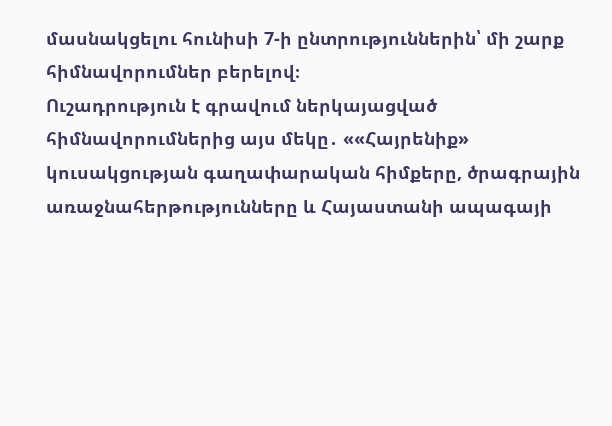մասնակցելու հունիսի 7-ի ընտրություններին՝ մի շարք հիմնավորումներ բերելով։
Ուշադրություն է գրավում ներկայացված հիմնավորումներից այս մեկը․ ««Հայրենիք» կուսակցության գաղափարական հիմքերը, ծրագրային առաջնահերթությունները և Հայաստանի ապագայի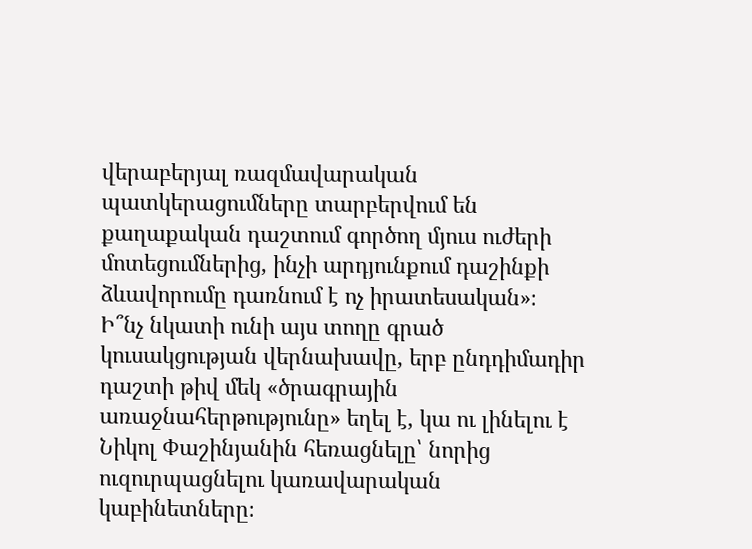վերաբերյալ ռազմավարական պատկերացումները տարբերվում են քաղաքական դաշտում գործող մյուս ուժերի մոտեցումներից, ինչի արդյունքում դաշինքի ձևավորումը դառնում է ոչ իրատեսական»։
Ի՞նչ նկատի ունի այս տողը գրած կուսակցության վերնախավը, երբ ընդդիմադիր դաշտի թիվ մեկ «ծրագրային առաջնահերթությունը» եղել է, կա ու լինելու է Նիկոլ Փաշինյանին հեռացնելը՝ նորից ուզուրպացնելու կառավարական կաբինետները։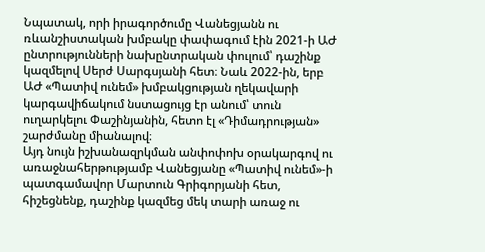Նպատակ, որի իրագործումը Վանեցյանն ու ռևանշիստական խմբակը փափագում էին 2021-ի ԱԺ ընտրությունների նախընտրական փուլում՝ դաշինք կազմելով Սերժ Սարգսյանի հետ։ Նաև 2022-ին, երբ ԱԺ «Պատիվ ունեմ» խմբակցության ղեկավարի կարգավիճակում նստացույց էր անում՝ տուն ուղարկելու Փաշինյանին, հետո էլ «Դիմադրության» շարժմանը միանալով։
Այդ նույն իշխանազրկման անփոփոխ օրակարգով ու առաջնահերթությամբ Վանեցյանը «Պատիվ ունեմ»-ի պատգամավոր Մարտուն Գրիգորյանի հետ, հիշեցնենք, դաշինք կազմեց մեկ տարի առաջ ու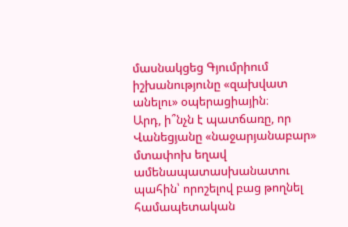մասնակցեց Գյումրիում իշխանությունը «զախվատ անելու» օպերացիային։
Արդ, ի՞նչն է պատճառը, որ Վանեցյանը «նաջարյանաբար» մտափոխ եղավ ամենապատասխանատու պահին՝ որոշելով բաց թողնել համապետական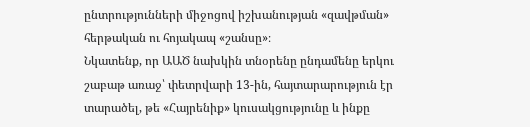ընտրությունների միջոցով իշխանության «զավթման» հերթական ու հոյակապ «շանսը»։
Նկատենք, որ ԱԱԾ նախկին տնօրենը ընդամենը երկու շաբաթ առաջ՝ փետրվարի 13-ին, հայտարարություն էր տարածել, թե «Հայրենիք» կուսակցությունը և ինքը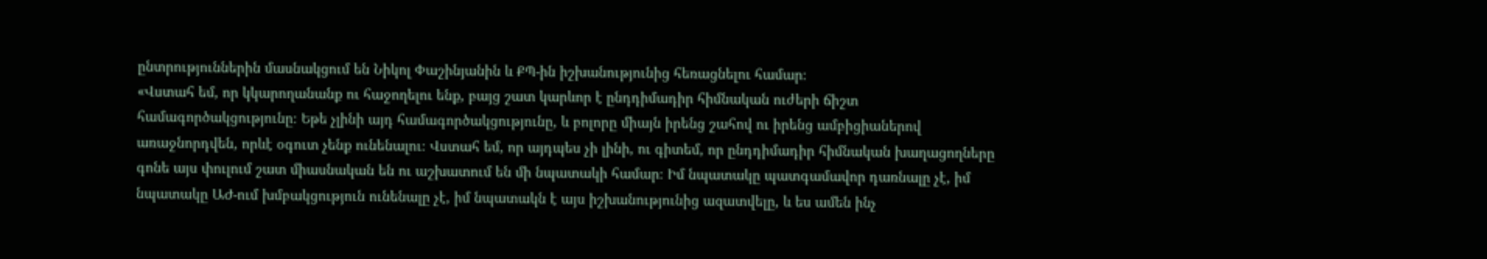ընտրություններին մասնակցում են Նիկոլ Փաշինյանին և ՔՊ-ին իշխանությունից հեռացնելու համար։
«Վստահ եմ, որ կկարողանանք ու հաջողելու ենք, բայց շատ կարևոր է ընդդիմադիր հիմնական ուժերի ճիշտ համագործակցությունը։ Եթե չլինի այդ համագործակցությունը, և բոլորը միայն իրենց շահով ու իրենց ամբիցիաներով առաջնորդվեն, որևէ օգուտ չենք ունենալու։ Վստահ եմ, որ այդպես չի լինի, ու գիտեմ, որ ընդդիմադիր հիմնական խաղացողները գոնե այս փուլում շատ միասնական են ու աշխատում են մի նպատակի համար։ Իմ նպատակը պատգամավոր դառնալը չէ, իմ նպատակը ԱԺ-ում խմբակցություն ունենալը չէ, իմ նպատակն է այս իշխանությունից ազատվելը, և ես ամեն ինչ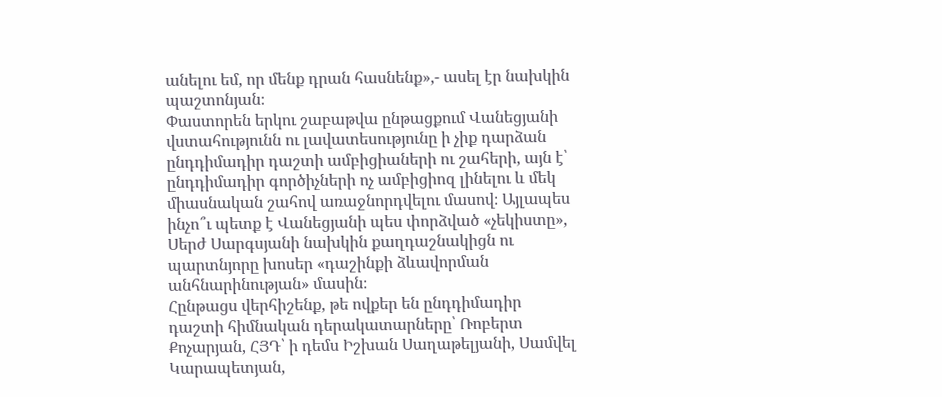անելու եմ, որ մենք դրան հասնենք»,- ասել էր նախկին պաշտոնյան։
Փաստորեն երկու շաբաթվա ընթացքում Վանեցյանի վստահությունն ու լավատեսությունը ի չիք դարձան ընդդիմադիր դաշտի ամբիցիաների ու շահերի, այն է՝ ընդդիմադիր գործիչների ոչ ամբիցիոզ լինելու և մեկ միասնական շահով առաջնորդվելու մասով։ Այլապես ինչո՞ւ պետք է Վանեցյանի պես փորձված «չեկիստը», Սերժ Սարգսյանի նախկին քաղդաշնակիցն ու պարտնյորը խոսեր «դաշինքի ձևավորման անհնարինության» մասին։
Հընթացս վերհիշենք, թե ովքեր են ընդդիմադիր դաշտի հիմնական դերակատարները՝ Ռոբերտ Քոչարյան, ՀՅԴ՝ ի դեմս Իշխան Սաղաթելյանի, Սամվել Կարապետյան,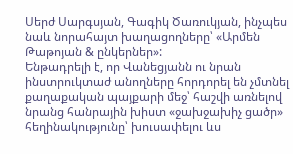Սերժ Սարգսյան, Գագիկ Ծառուկյան, ինչպես նաև նորահայտ խաղացողները՝ «Արմեն Թաթոյան & ընկերներ»:
Ենթադրելի է, որ Վանեցյանն ու նրան ինստրուկտաժ անողները հորդորել են չմտնել քաղաքական պայքարի մեջ՝ հաշվի առնելով նրանց հանրային խիստ «ջախջախիչ ցածր» հեղինակությունը՝ խուսափելու ևս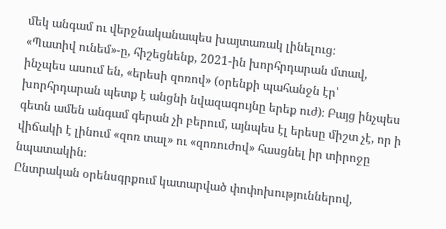մեկ անգամ ու վերջնականապես խայտառակ լինելուց։
«Պատիվ ունեմ»-ը, հիշեցնենք, 2021-ին խորհրդարան մտավ, ինչպես ասում են, «երեսի զոռով» (օրենքի պահանջն էր՝ խորհրդարան պետք է անցնի նվազագույնը երեք ուժ)։ Բայց ինչպես գետն ամեն անգամ գերան չի բերում, այնպես էլ երեսը միշտ չէ, որ ի վիճակի է լինում «զոռ տալ» ու «զոռուժով» հասցնել իր տիրոջը նպատակին։
Ընտրական օրենսգրքում կատարված փոփոխություններով,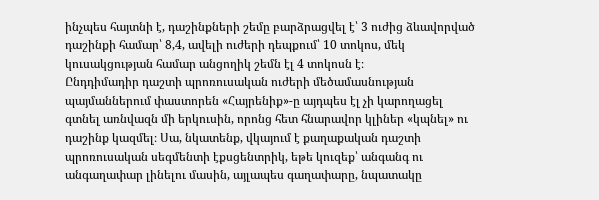ինչպես հայտնի է, դաշինքների շեմը բարձրացվել է՝ 3 ուժից ձևավորված դաշինքի համար՝ 8,4, ավելի ուժերի դեպքում՝ 10 տոկոս, մեկ կուսակցության համար անցողիկ շեմն էլ 4 տոկոսն է։
Ընդդիմադիր դաշտի պրոռուսական ուժերի մեծամասնության պայմաններում փաստորեն «Հայրենիք»-ը այդպես էլ չի կարողացել գտնել առնվազն մի երկուսին, որոնց հետ հնարավոր կլիներ «կպնել» ու դաշինք կազմել։ Սա, նկատենք, վկայում է քաղաքական դաշտի պրոռուսական սեգմենտի էքսցենտրիկ, եթե կուզեք՝ անգանգ ու անգաղափար լինելու մասին, այլապես գաղափարը, նպատակը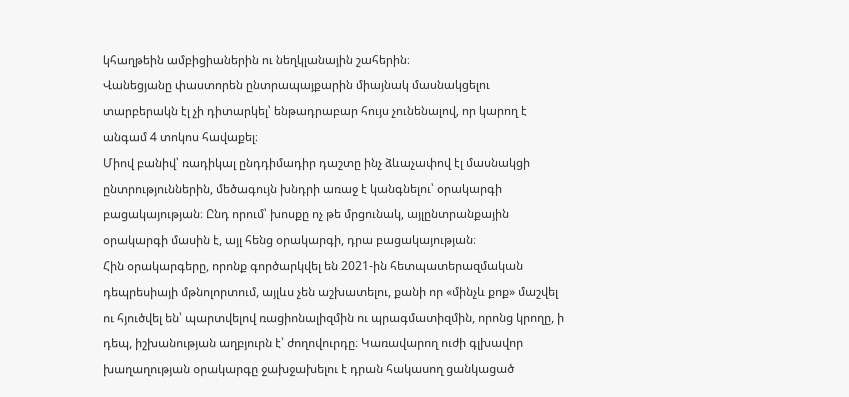կհաղթեին ամբիցիաներին ու նեղկլանային շահերին։
Վանեցյանը փաստորեն ընտրապայքարին միայնակ մասնակցելու տարբերակն էլ չի դիտարկել՝ ենթադրաբար հույս չունենալով, որ կարող է անգամ 4 տոկոս հավաքել։
Միով բանիվ՝ ռադիկալ ընդդիմադիր դաշտը ինչ ձևաչափով էլ մասնակցի ընտրություններին, մեծագույն խնդրի առաջ է կանգնելու՝ օրակարգի բացակայության։ Ընդ որում՝ խոսքը ոչ թե մրցունակ, այլընտրանքային օրակարգի մասին է, այլ հենց օրակարգի, դրա բացակայության։
Հին օրակարգերը, որոնք գործարկվել են 2021-ին հետպատերազմական դեպրեսիայի մթնոլորտում, այլևս չեն աշխատելու, քանի որ «մինչև քոք» մաշվել ու հյուծվել են՝ պարտվելով ռացիոնալիզմին ու պրագմատիզմին, որոնց կրողը, ի դեպ, իշխանության աղբյուրն է՝ ժողովուրդը։ Կառավարող ուժի գլխավոր խաղաղության օրակարգը ջախջախելու է դրան հակասող ցանկացած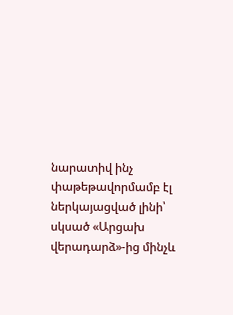նարատիվ ինչ փաթեթավորմամբ էլ ներկայացված լինի՝ սկսած «Արցախ վերադարձ»-ից մինչև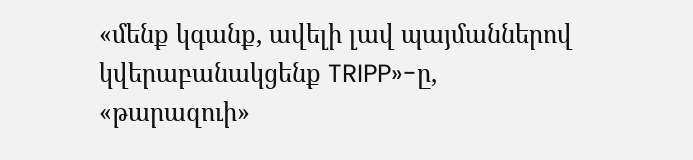«մենք կգանք, ավելի լավ պայմաններով կվերաբանակցենք TRIPP»-ը, «թարազուի»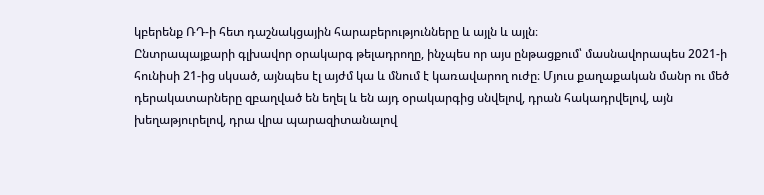կբերենք ՌԴ-ի հետ դաշնակցային հարաբերությունները և այլն և այլն։
Ընտրապայքարի գլխավոր օրակարգ թելադրողը, ինչպես որ այս ընթացքում՝ մասնավորապես 2021-ի հունիսի 21-ից սկսած, այնպես էլ այժմ կա և մնում է կառավարող ուժը։ Մյուս քաղաքական մանր ու մեծ դերակատարները զբաղված են եղել և են այդ օրակարգից սնվելով, դրան հակադրվելով, այն խեղաթյուրելով, դրա վրա պարազիտանալով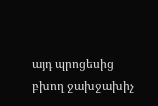այդ պրոցեսից բխող ջախջախիչ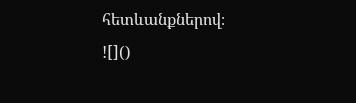հետևանքներով։
![]()